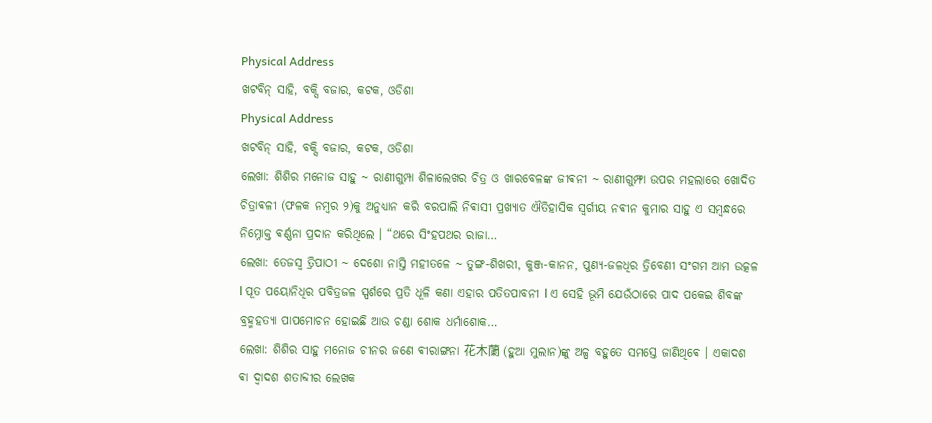Physical Address
ଖଟବିନ୍ ସାହି, ବକ୍ସି ବଜାର, କଟକ, ଓଡିଶା
Physical Address
ଖଟବିନ୍ ସାହି, ବକ୍ସି ବଜାର, କଟକ, ଓଡିଶା
ଲେଖା: ଶିଶିର ମନୋଜ ସାହୁ ~ ରାଣୀଗୁମ୍ପା ଶିଳାଲେଖର ଚିତ୍ର ଓ ଖାରବେଳଙ୍କ ଜୀଵନୀ ~ ରାଣୀଗୁମ୍ଫା ଉପର ମହଲାରେ ଖୋଦିତ ଚିତ୍ରାଵଳୀ (ଫଳକ ନମ୍ବର ୨)କୁ ଅନୁଧ୍ୟାନ କରି ବରପାଲି ନିଵାସୀ ପ୍ରଖ୍ୟାତ ଐତିହାସିକ ସ୍ଵର୍ଗୀୟ ନଵୀନ କୁମାର ସାହୁ ଏ ସମ୍ବନ୍ଧରେ ନିମ୍ନୋକ୍ତ ଵର୍ଣ୍ଣନା ପ୍ରଦାନ କରିଥିଲେ । “ଥରେ ସିଂହପଥର ରାଜା…
ଲେଖା: ତେଜସ୍ୱ ତ୍ରିପାଠୀ ~ ଦେଶୋ ନାସ୍ତି ମହୀତଳେ ~ ତୁଙ୍ଗ-ଶିଖରୀ, କୁଞ୍ଜ-କାନନ, ପୁଣ୍ୟ-ଜଳଧିର ତ୍ରିବେଣୀ ସଂଗମ ଆମ ଉତ୍କଳ l ପୂତ ପୟୋନିଧିର ପବିତ୍ରଜଳ ସ୍ପର୍ଶରେ ପ୍ରତି ଧୂଳି କଣା ଏହାର ପତିତପାବନୀ l ଏ ସେହି ଭୂମି ଯେଉଁଠାରେ ପାଦ ପକେଇ ଶିବଙ୍କ ବ୍ରହ୍ମହତ୍ୟା ପାପମୋଚନ ହୋଇଛି ଆଉ ଚଣ୍ଡା ଶୋକ ଧର୍ମାଶୋକ…
ଲେଖା: ଶିଶିର ସାହୁ ମନୋଜ ଚୀନର ଜଣେ ଵୀରାଙ୍ଗନା 花木蘭 (ହୁଆ ମୁଲାନ)ଙ୍କୁ ଅଳ୍ପ ବହୁତେ ସମସ୍ତେ ଜାଣିଥିଵେ । ଏକାଦଶ ଵା ଦ୍ଵାଦଶ ଶତାବ୍ଦୀର ଲେଖକ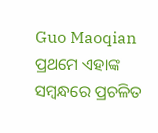Guo Maoqian ପ୍ରଥମେ ଏହାଙ୍କ ସମ୍ବନ୍ଧରେ ପ୍ରଚଳିତ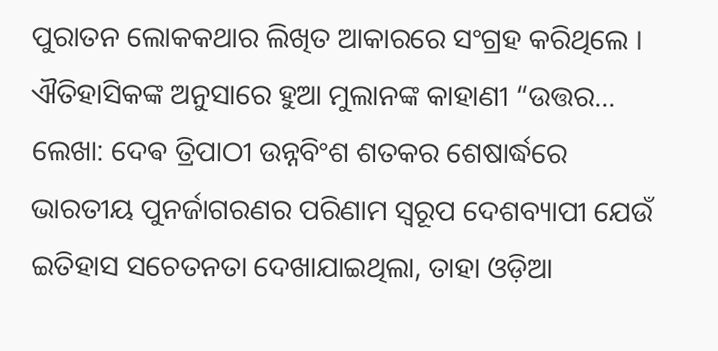ପୁରାତନ ଲୋକକଥାର ଲିଖିତ ଆକାରରେ ସଂଗ୍ରହ କରିଥିଲେ । ଐତିହାସିକଙ୍କ ଅନୁସାରେ ହୁଆ ମୁଲାନଙ୍କ କାହାଣୀ “ଉତ୍ତର…
ଲେଖା: ଦେଵ ତ୍ରିପାଠୀ ଉନ୍ନବିଂଶ ଶତକର ଶେଷାର୍ଦ୍ଧରେ ଭାରତୀୟ ପୁନର୍ଜାଗରଣର ପରିଣାମ ସ୍ବରୂପ ଦେଶବ୍ୟାପୀ ଯେଉଁ ଇତିହାସ ସଚେତନତା ଦେଖାଯାଇଥିଲା, ତାହା ଓଡ଼ିଆ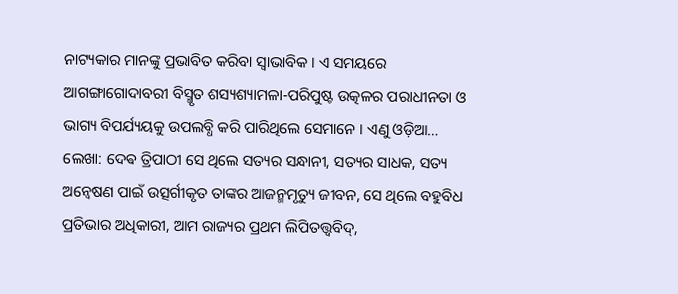ନାଟ୍ୟକାର ମାନଙ୍କୁ ପ୍ରଭାବିତ କରିବା ସ୍ବାଭାବିକ । ଏ ସମୟରେ ଆଗଙ୍ଗାଗୋଦାବରୀ ବିସ୍ମୃତ ଶସ୍ୟଶ୍ୟାମଳା-ପରିପୁଷ୍ଟ ଉତ୍କଳର ପରାଧୀନତା ଓ ଭାଗ୍ୟ ବିପର୍ଯ୍ୟୟକୁ ଉପଲବ୍ଧି କରି ପାରିଥିଲେ ସେମାନେ । ଏଣୁ ଓଡ଼ିଆ…
ଲେଖା: ଦେଵ ତ୍ରିପାଠୀ ସେ ଥିଲେ ସତ୍ୟର ସନ୍ଧାନୀ, ସତ୍ୟର ସାଧକ, ସତ୍ୟ ଅନ୍ୱେଷଣ ପାଇଁ ଉତ୍ସର୍ଗୀକୃତ ତାଙ୍କର ଆଜନ୍ମମୃତ୍ୟୁ ଜୀବନ, ସେ ଥିଲେ ବହୁବିଧ ପ୍ରତିଭାର ଅଧିକାରୀ, ଆମ ରାଜ୍ୟର ପ୍ରଥମ ଲିପିତତ୍ତ୍ୱବିଦ୍,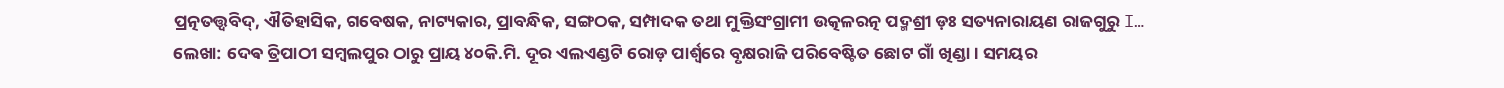ପ୍ରତ୍ନତତ୍ତ୍ୱବିଦ୍, ଐତିହାସିକ, ଗବେଷକ, ନାଟ୍ୟକାର, ପ୍ରାବନ୍ଧିକ, ସଙ୍ଗଠକ, ସମ୍ପାଦକ ତଥା ମୁକ୍ତିସଂଗ୍ରାମୀ ଉତ୍କଳରତ୍ନ ପଦ୍ମଶ୍ରୀ ଡ଼ଃ ସତ୍ୟନାରାୟଣ ରାଜଗୁରୁ I…
ଲେଖା: ଦେଵ ତ୍ରିପାଠୀ ସମ୍ବଲପୁର ଠାରୁ ପ୍ରାୟ ୪୦କି.ମି. ଦୂର ଏଲଏଣ୍ଡଟି ରୋଡ଼ ପାର୍ଶ୍ଵରେ ବୃକ୍ଷରାଜି ପରିବେଷ୍ଟିତ ଛୋଟ ଗାଁ ଖିଣ୍ଡା । ସମୟର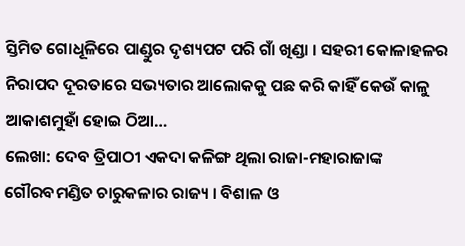ସ୍ତିମିତ ଗୋଧୂଳିରେ ପାଣ୍ଡୁର ଦୃଶ୍ୟପଟ ପରି ଗାଁ ଖିଣ୍ଡା । ସହରୀ କୋଳାହଳର ନିରାପଦ ଦୂରତାରେ ସଭ୍ୟତାର ଆଲୋକକୁ ପଛ କରି କାହିଁ କେଉଁ କାଳୁ ଆକାଶମୁହାଁ ହୋଇ ଠିଆ…
ଲେଖା: ଦେବ ତ୍ରିପାଠୀ ଏକଦା କଳିଙ୍ଗ ଥିଲା ରାଜା-ମହାରାଜାଙ୍କ ଗୌରବମଣ୍ଡିତ ଚାରୁକଳାର ରାଜ୍ୟ । ବିଶାଳ ଓ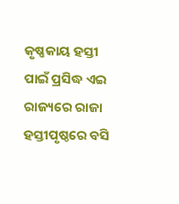କୃଷ୍ଣକାୟ ହସ୍ତୀ ପାଇଁ ପ୍ରସିଦ୍ଧ ଏଇ ରାଜ୍ୟରେ ରାଜା ହସ୍ତୀପୃଷ୍ଠରେ ବସି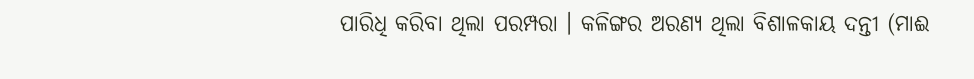ପାରିଧି କରିବା ଥିଲା ପରମ୍ପରା । କଳିଙ୍ଗର ଅରଣ୍ୟ ଥିଲା ବିଶାଳକାୟ ଦନ୍ତୀ (ମାଈ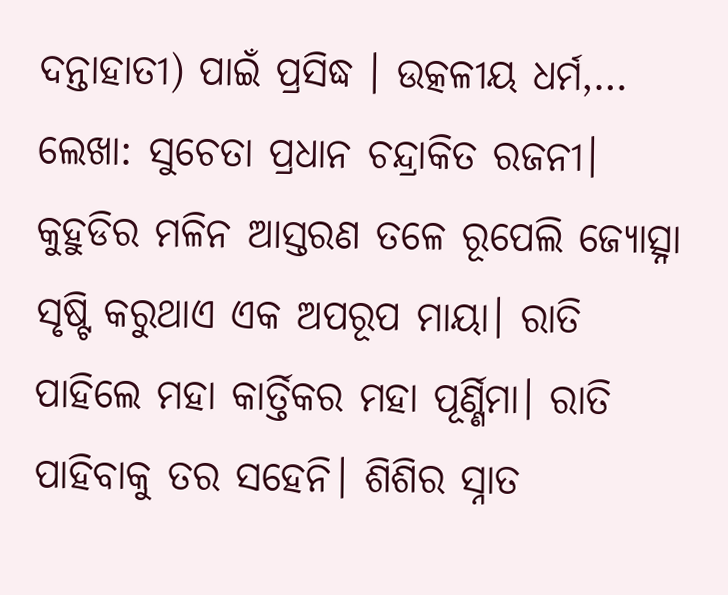ଦନ୍ତାହାତୀ) ପାଇଁ ପ୍ରସିଦ୍ଧ । ଉତ୍କଳୀୟ ଧର୍ମ,…
ଲେଖା: ସୁଚେତା ପ୍ରଧାନ ଚନ୍ଦ୍ରାକିତ ରଜନୀ। କୁହୁଡିର ମଳିନ ଆସ୍ତରଣ ତଳେ ରୂପେଲି ଜ୍ୟୋତ୍ସ୍ନା ସୃଷ୍ଟି କରୁଥାଏ ଏକ ଅପରୂପ ମାୟା। ରାତି ପାହିଲେ ମହା କାର୍ତ୍ତିକର ମହା ପୂର୍ଣ୍ଣିମା। ରାତି ପାହିବାକୁ ତର ସହେନି। ଶିଶିର ସ୍ନାତ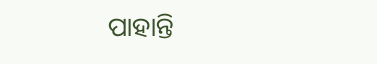ପାହାନ୍ତି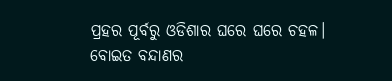ପ୍ରହର ପୂର୍ବରୁ ଓଡିଶାର ଘରେ ଘରେ ଚହଳ। ବୋଇତ ବନ୍ଦାଣର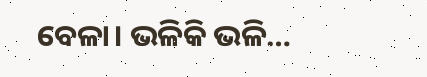ବେଳା। ଭଳିକି ଭଳି…